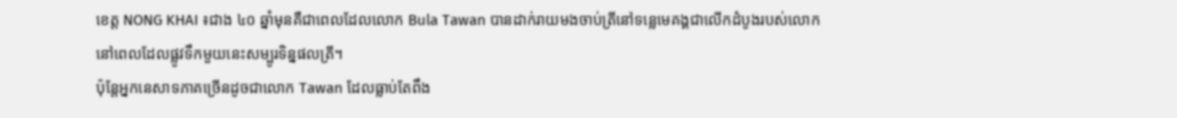ខេត្ត NONG KHAI ៖ជាង ៤០ ឆ្នាំមុនគឺជាពេលដែលលោក Bula Tawan បានដាក់រាយមងចាប់ត្រីនៅទន្លេមេគង្គជាលើកដំបូងរបស់លោក នៅពេលដែលផ្លូវទឹកមួយនេះសម្បូរទិន្នផលត្រី។
ប៉ុន្តែអ្នកនេសាទភាគច្រើនដូចជាលោក Tawan ដែលធ្លាប់តែពឹង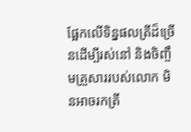ផ្អែកលើទិន្នផលត្រីដ៏ច្រើនដើម្បីរស់នៅ និងចិញ្ចឹមគ្រួសាររបស់លោក មិនអាចរកត្រី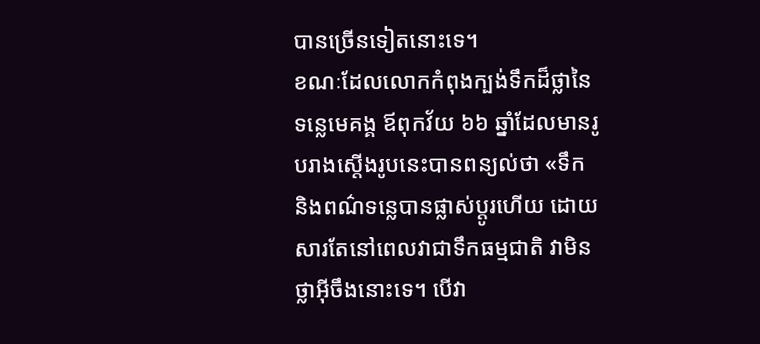បានច្រើនទៀតនោះទេ។
ខណៈដែលលោកកំពុងក្បង់ទឹកដ៏ថ្លានៃទន្លេមេគង្គ ឪពុកវ័យ ៦៦ ឆ្នាំដែលមានរូបរាងស្ដើងរូបនេះបានពន្យល់ថា «ទឹក និងពណ៌ទន្លេបានផ្លាស់ប្តូរហើយ ដោយសារតែនៅពេលវាជាទឹកធម្មជាតិ វាមិនថ្លាអ៊ីចឹងនោះទេ។ បើវា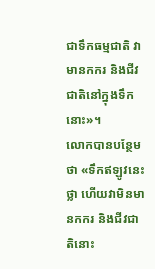ជាទឹកធម្មជាតិ វាមានកករ និងជីវជាតិនៅក្នុងទឹកនោះ»។
លោកបានបន្ថែមថា «ទឹកឥឡូវនេះថ្លា ហើយវាមិនមានកករ និងជីវជាតិនោះ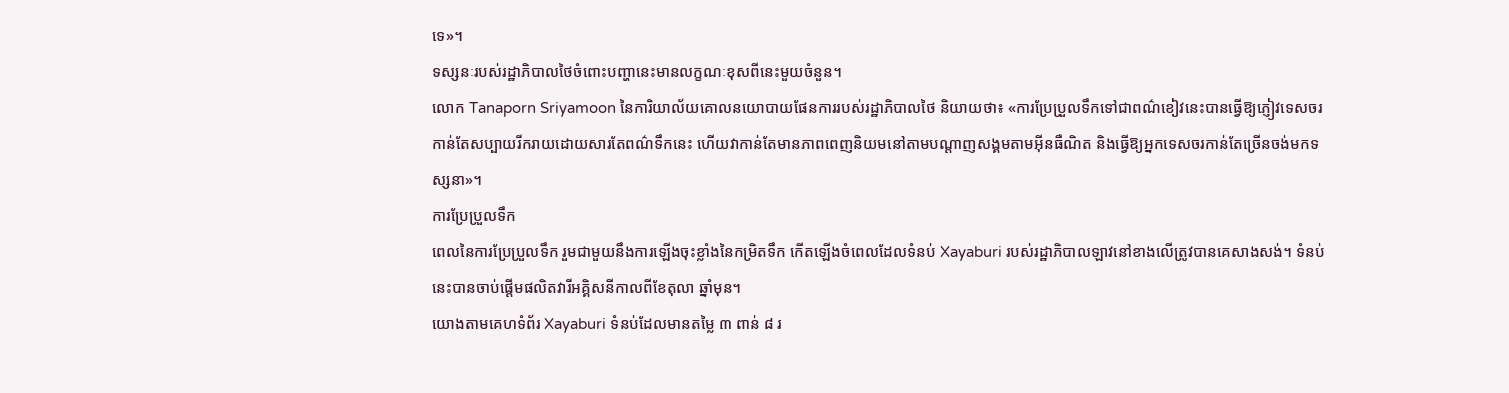ទេ»។
ទស្សនៈរបស់រដ្ឋាភិបាលថៃចំពោះបញ្ហានេះមានលក្ខណៈខុសពីនេះមួយចំនួន។
លោក Tanaporn Sriyamoon នៃការិយាល័យគោលនយោបាយផែនការរបស់រដ្ឋាភិបាលថៃ និយាយថា៖ «ការប្រែប្រួលទឹកទៅជាពណ៌ខៀវនេះបានធ្វើឱ្យភ្ញៀវទេសចរកាន់តែសប្បាយរីករាយដោយសារតែពណ៌ទឹកនេះ ហើយវាកាន់តែមានភាពពេញនិយមនៅតាមបណ្តាញសង្គមតាមអ៊ីនធឺណិត និងធ្វើឱ្យអ្នកទេសចរកាន់តែច្រើនចង់មកទស្សនា»។
ការប្រែប្រួលទឹក
ពេលនៃការប្រែប្រួលទឹក រួមជាមួយនឹងការឡើងចុះខ្លាំងនៃកម្រិតទឹក កើតឡើងចំពេលដែលទំនប់ Xayaburi របស់រដ្ឋាភិបាលឡាវនៅខាងលើត្រូវបានគេសាងសង់។ ទំនប់នេះបានចាប់ផ្តើមផលិតវារីអគ្គិសនីកាលពីខែតុលា ឆ្នាំមុន។
យោងតាមគេហទំព័រ Xayaburi ទំនប់ដែលមានតម្លៃ ៣ ពាន់ ៨ រ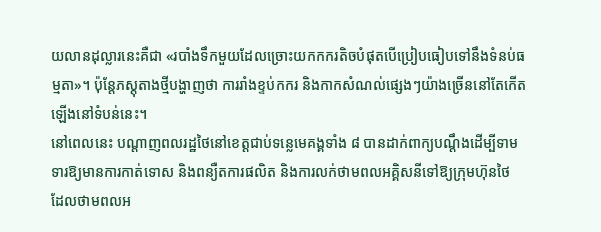យលានដុល្លារនេះគឺជា «របាំងទឹកមួយដែលច្រោះយកកករតិចបំផុតបើប្រៀបធៀបទៅនឹងទំនប់ធម្មតា»។ ប៉ុន្តែភស្តុតាងថ្មីបង្ហាញថា ការរាំងខ្ទប់កករ និងកាកសំណល់ផ្សេងៗយ៉ាងច្រើននៅតែកើតឡើងនៅទំបន់នេះ។
នៅពេលនេះ បណ្តាញពលរដ្ឋថៃនៅខេត្តជាប់ទន្លេមេគង្គទាំង ៨ បានដាក់ពាក្យបណ្តឹងដើម្បីទាមទារឱ្យមានការកាត់ទោស និងពន្យឺតការផលិត និងការលក់ថាមពលអគ្គិសនីទៅឱ្យក្រុមហ៊ុនថៃ ដែលថាមពលអ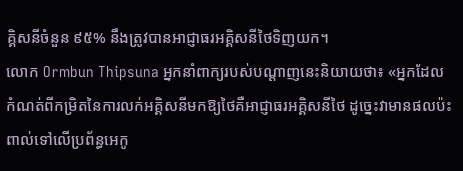គ្គិសនីចំនួន ៩៥% នឹងត្រូវបានអាជ្ញាធរអគ្គិសនីថៃទិញយក។
លោក Ormbun Thipsuna អ្នកនាំពាក្យរបស់បណ្តាញនេះនិយាយថា៖ «អ្នកដែលកំណត់ពីកម្រិតនៃការលក់អគ្គិសនីមកឱ្យថៃគឺអាជ្ញាធរអគ្គិសនីថៃ ដូច្នេះវាមានផលប៉ះពាល់ទៅលើប្រព័ន្ធអេកូ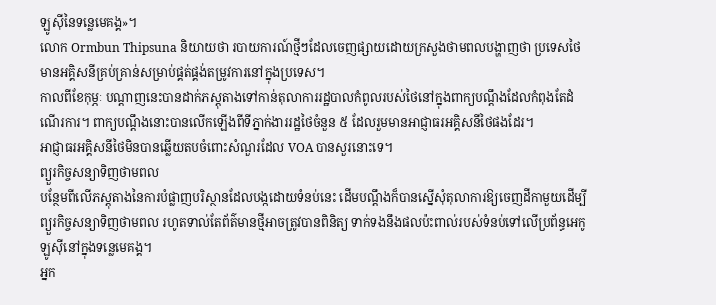ឡូស៊ីនៃទន្លេមេគង្គ»។
លោក Ormbun Thipsuna និយាយថា របាយការណ៍ថ្មីៗដែលចេញផ្សាយដោយក្រសួងថាមពលបង្ហាញថា ប្រទេសថៃមានអគ្គិសនីគ្រប់គ្រាន់សម្រាប់ផ្គត់ផ្គង់តម្រូវការនៅក្នុងប្រទេស។
កាលពីខែកុម្ភៈ បណ្តាញនេះបានដាក់ភស្តុតាងទៅកាន់តុលាការរដ្ឋបាលកំពូលរបស់ថៃនៅក្នុងពាក្យបណ្តឹងដែលកំពុងតែដំណើរការ។ ពាក្យបណ្តឹងនោះបានលើកឡើងពីទីភ្នាក់ងាររដ្ឋថៃចំនួន ៥ ដែលរួមមានអាជ្ញាធរអគ្គិសនីថៃផងដែរ។
អាជ្ញាធរអគ្គិសនីថៃមិនបានឆ្លើយតបចំពោះសំណួរដែល VOA បានសួរនោះទេ។
ព្យួរកិច្ចសន្យាទិញថាមពល
បន្ថែមពីលើភស្តុតាងនៃការបំផ្លាញបរិស្ថានដែលបង្កដោយទំនប់នេះ ដើមបណ្តឹងក៏បានស្នើសុំតុលាការឱ្យចេញដីកាមួយដើម្បីព្យួរកិច្ចសន្យាទិញថាមពល រហូតទាល់តែព័ត៌មានថ្មីអាចត្រូវបានពិនិត្យ ទាក់ទងនឹងផលប៉ះពាល់របស់ទំនប់ទៅលើប្រព័ន្ធអេកូឡូស៊ីនៅក្នុងទន្លេមេគង្គ។
អ្នក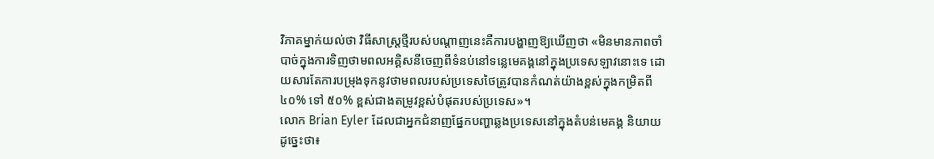វិភាគម្នាក់យល់ថា វិធីសាស្ត្រថ្មីរបស់បណ្តាញនេះគឺការបង្ហាញឱ្យឃើញថា «មិនមានភាពចាំបាច់ក្នុងការទិញថាមពលអគ្គិសនីចេញពីទំនប់នៅទន្លេមេគង្គនៅក្នុងប្រទេសឡាវនោះទេ ដោយសារតែការបម្រុងទុកនូវថាមពលរបស់ប្រទេសថៃត្រូវបានកំណត់យ៉ាងខ្ពស់ក្នុងកម្រិតពី ៤០% ទៅ ៥០% ខ្ពស់ជាងតម្រូវខ្ពស់បំផុតរបស់ប្រទេស»។
លោក Brian Eyler ដែលជាអ្នកជំនាញផ្នែកបញ្ហាឆ្លងប្រទេសនៅក្នុងតំបន់មេគង្គ និយាយដូច្នេះថា៖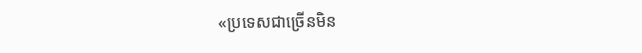«ប្រទេសជាច្រើនមិន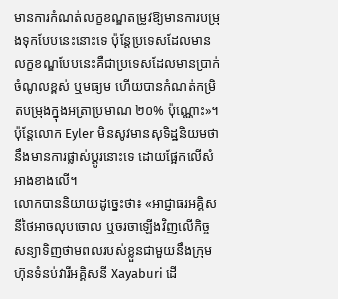មានការកំណត់លក្ខខណ្ឌតម្រូវឱ្យមានការបម្រុងទុកបែបនេះនោះទេ ប៉ុន្តែប្រទេសដែលមានលក្ខខណ្ឌបែបនេះគឺជាប្រទេសដែលមានប្រាក់ចំណូលខ្ពស់ ឬមធ្យម ហើយបានកំណត់កម្រិតបម្រុងក្នុងអត្រាប្រមាណ ២០% ប៉ុណ្ណោះ»។
ប៉ុន្តែលោក Eyler មិនសូវមានសុទិដ្ឋនិយមថានឹងមានការផ្លាស់ប្តូរនោះទេ ដោយផ្អែកលើសំអាងខាងលើ។
លោកបាននិយាយដូច្នេះថា៖ «អាជ្ញាធរអគ្គិសនីថៃអាចលុបចោល ឬចរចាឡើងវិញលើកិច្ចសន្យាទិញថាមពលរបស់ខ្លួនជាមួយនឹងក្រុមហ៊ុនទំនប់វារីអគ្គិសនី Xayaburi ដើ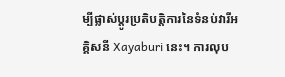ម្បីផ្លាស់ប្តូរប្រតិបត្តិការនៃទំនប់វារីអគ្គិសនី Xayaburi នេះ។ ការលុប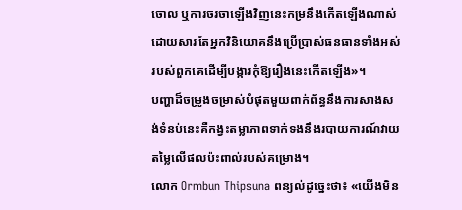ចោល ឬការចរចាឡើងវិញនេះកម្រនឹងកើតឡើងណាស់ដោយសារតែអ្នកវិនិយោគនឹងប្រើប្រាស់ធនធានទាំងអស់របស់ពួកគេដើម្បីបង្ការកុំឱ្យរឿងនេះកើតឡើង»។
បញ្ហាដ៏ចម្រូងចម្រាស់បំផុតមួយពាក់ព័ន្ធនឹងការសាងសង់ទំនប់នេះគឺកង្វះតម្លាភាពទាក់ទងនឹងរបាយការណ៍វាយតម្លៃលើផលប៉ះពាល់របស់គម្រោង។
លោក Ormbun Thipsuna ពន្យល់ដូច្នេះថា៖ «យើងមិន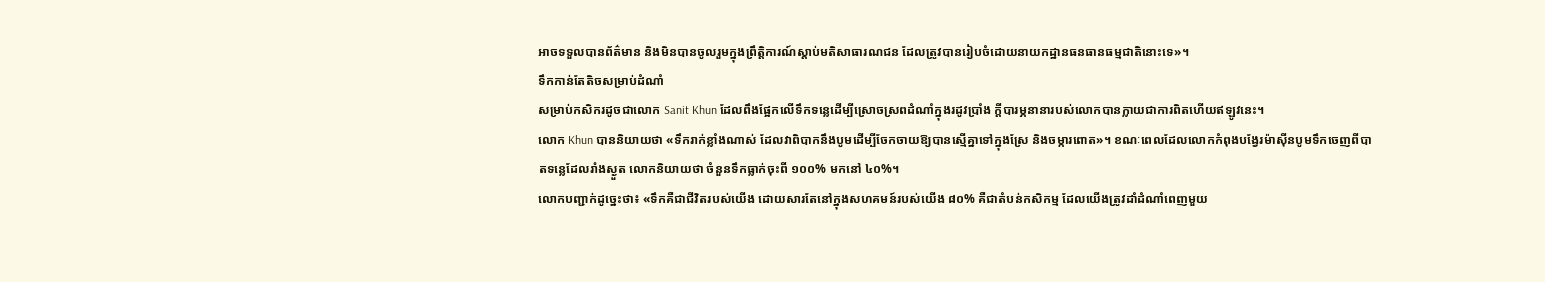អាចទទួលបានព័ត៌មាន និងមិនបានចូលរួមក្នុងព្រឹត្តិការណ៍ស្តាប់មតិសាធារណជន ដែលត្រូវបានរៀបចំដោយនាយកដ្ឋានធនធានធម្មជាតិនោះទេ»។
ទឹកកាន់តែតិចសម្រាប់ដំណាំ
សម្រាប់កសិករដូចជាលោក Sanit Khun ដែលពឹងផ្អែកលើទឹកទន្លេដើម្បីស្រោចស្រពដំណាំក្នុងរដូវប្រាំង ក្តីបារម្ភនានារបស់លោកបានក្លាយជាការពិតហើយឥឡូវនេះ។
លោក Khun បាននិយាយថា «ទឹករាក់ខ្លាំងណាស់ ដែលវាពិបាកនឹងបូមដើម្បីចែកចាយឱ្យបានស្មើគ្នាទៅក្នុងស្រែ និងចម្ការពោត»។ ខណៈពេលដែលលោកកំពុងបង្វែរម៉ាស៊ីនបូមទឹកចេញពីបាតទន្លេដែលរាំងស្ងួត លោកនិយាយថា ចំនួនទឹកធ្លាក់ចុះពី ១០០% មកនៅ ៤០%។
លោកបញ្ជាក់ដូច្នេះថា៖ «ទឹកគឺជាជីវិតរបស់យើង ដោយសារតែនៅក្នុងសហគមន៍របស់យើង ៨០% គឺជាតំបន់កសិកម្ម ដែលយើងត្រូវដាំដំណាំពេញមួយ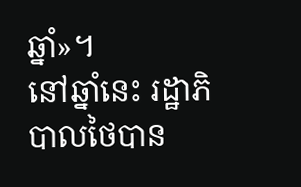ឆ្នាំ»។
នៅឆ្នាំនេះ រដ្ឋាភិបាលថៃបាន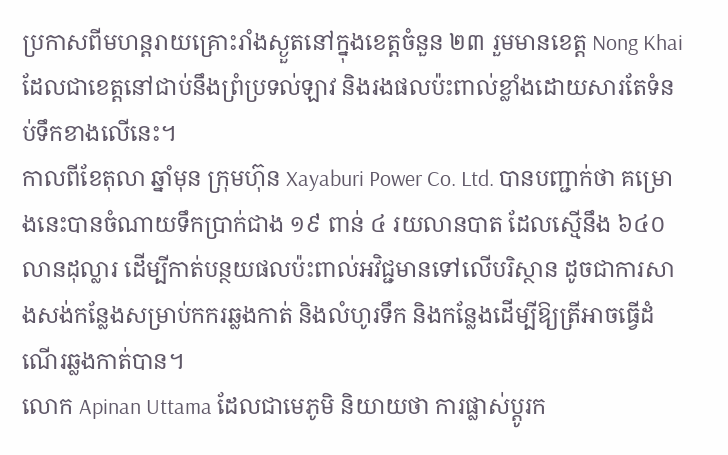ប្រកាសពីមហន្តរាយគ្រោះរាំងស្ងួតនៅក្នុងខេត្តចំនួន ២៣ រួមមានខេត្ត Nong Khai ដែលជាខេត្តនៅជាប់នឹងព្រំប្រទល់ឡាវ និងរងផលប៉ះពាល់ខ្លាំងដោយសារតែទំនប់ទឹកខាងលើនេះ។
កាលពីខែតុលា ឆ្នាំមុន ក្រុមហ៊ុន Xayaburi Power Co. Ltd. បានបញ្ជាក់ថា គម្រោងនេះបានចំណាយទឹកប្រាក់ជាង ១៩ ពាន់ ៤ រយលានបាត ដែលស្មើនឹង ៦៤០ លានដុល្លារ ដើម្បីកាត់បន្ថយផលប៉ះពាល់អវិជ្ជមានទៅលើបរិស្ថាន ដូចជាការសាងសង់កន្លែងសម្រាប់កករឆ្លងកាត់ និងលំហូរទឹក និងកន្លែងដើម្បីឱ្យត្រីអាចធ្វើដំណើរឆ្លងកាត់បាន។
លោក Apinan Uttama ដែលជាមេភូមិ និយាយថា ការផ្លាស់ប្តូរក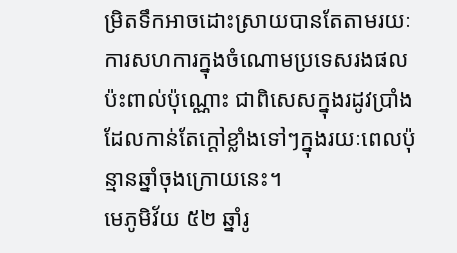ម្រិតទឹកអាចដោះស្រាយបានតែតាមរយៈការសហការក្នុងចំណោមប្រទេសរងផលប៉ះពាល់ប៉ុណ្ណោះ ជាពិសេសក្នុងរដូវប្រាំង ដែលកាន់តែក្តៅខ្លាំងទៅៗក្នុងរយៈពេលប៉ុន្មានឆ្នាំចុងក្រោយនេះ។
មេភូមិវ័យ ៥២ ឆ្នាំរូ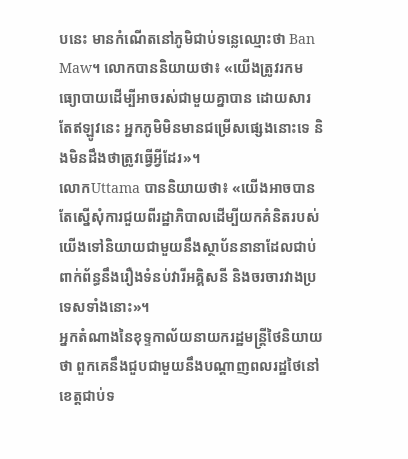បនេះ មានកំណើតនៅភូមិជាប់ទន្លេឈ្មោះថា Ban Maw។ លោកបាននិយាយថា៖ «យើងត្រូវរកមធ្យោបាយដើម្បីអាចរស់ជាមួយគ្នាបាន ដោយសារតែឥឡូវនេះ អ្នកភូមិមិនមានជម្រើសផ្សេងនោះទេ និងមិនដឹងថាត្រូវធ្វើអ្វីដែរ»។
លោកUttama បាននិយាយថា៖ «យើងអាចបានតែស្នើសុំការជួយពីរដ្ឋាភិបាលដើម្បីយកគំនិតរបស់យើងទៅនិយាយជាមួយនឹងស្ថាប័ននានាដែលជាប់ពាក់ព័ន្ធនឹងរឿងទំនប់វារីអគ្គិសនី និងចរចារវាងប្រទេសទាំងនោះ»។
អ្នកតំណាងនៃខុទ្ទកាល័យនាយករដ្ឋមន្ត្រីថៃនិយាយថា ពួកគេនឹងជួបជាមួយនឹងបណ្តាញពលរដ្ឋថៃនៅខេត្តជាប់ទ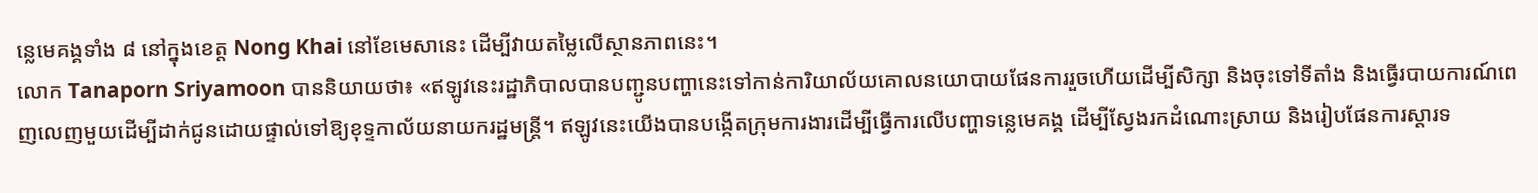ន្លេមេគង្គទាំង ៨ នៅក្នុងខេត្ត Nong Khai នៅខែមេសានេះ ដើម្បីវាយតម្លៃលើស្ថានភាពនេះ។
លោក Tanaporn Sriyamoon បាននិយាយថា៖ «ឥឡូវនេះរដ្ឋាភិបាលបានបញ្ជូនបញ្ហានេះទៅកាន់ការិយាល័យគោលនយោបាយផែនការរួចហើយដើម្បីសិក្សា និងចុះទៅទីតាំង និងធ្វើរបាយការណ៍ពេញលេញមួយដើម្បីដាក់ជូនដោយផ្ទាល់ទៅឱ្យខុទ្ទកាល័យនាយករដ្ឋមន្ត្រី។ ឥឡូវនេះយើងបានបង្កើតក្រុមការងារដើម្បីធ្វើការលើបញ្ហាទន្លេមេគង្គ ដើម្បីស្វែងរកដំណោះស្រាយ និងរៀបផែនការស្តារទ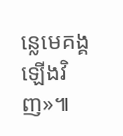ន្លេមេគង្គឡើងវិញ»៕